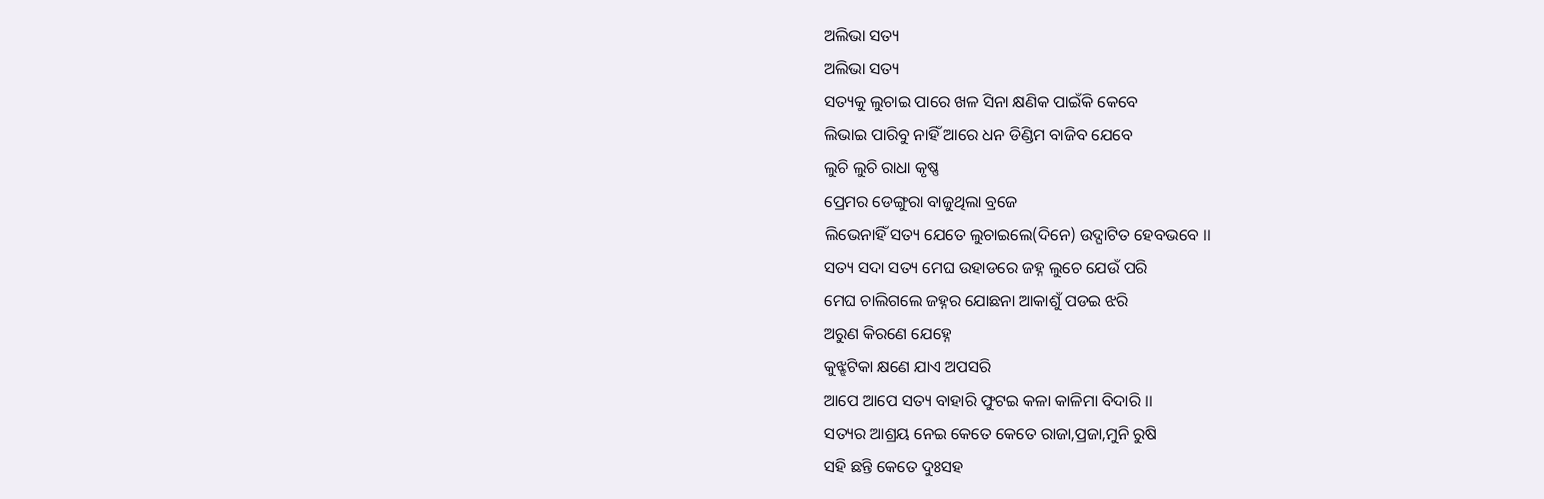ଅଲିଭା ସତ୍ୟ
ଅଲିଭା ସତ୍ୟ
ସତ୍ୟକୁ ଲୁଚାଇ ପାରେ ଖଳ ସିନା କ୍ଷଣିକ ପାଇଁକି କେବେ
ଲିଭାଇ ପାରିବୁ ନାହିଁ ଆରେ ଧନ ଡିଣ୍ଡିମ ବାଜିବ ଯେବେ
ଲୁଚି ଲୁଚି ରାଧା କୃଷ୍ଣ
ପ୍ରେମର ଡେଙ୍ଗୁରା ବାଜୁଥିଲା ବ୍ରଜେ
ଲିଭେନାହିଁ ସତ୍ୟ ଯେତେ ଲୁଚାଇଲେ(ଦିନେ) ଉଦ୍ଘାଟିତ ହେବଭବେ ।।
ସତ୍ୟ ସଦା ସତ୍ୟ ମେଘ ଉହାଡରେ ଜହ୍ନ ଲୁଚେ ଯେଉଁ ପରି
ମେଘ ଚାଲିଗଲେ ଜହ୍ନର ଯୋଛନା ଆକାଶୁଁ ପଡଇ ଝରି
ଅରୁଣ କିରଣେ ଯେହ୍ନେ
କୁଝ୍ଝଟିକା କ୍ଷଣେ ଯାଏ ଅପସରି
ଆପେ ଆପେ ସତ୍ୟ ବାହାରି ଫୁଟଇ କଳା କାଳିମା ବିଦାରି ।।
ସତ୍ୟର ଆଶ୍ରୟ ନେଇ କେତେ କେତେ ରାଜା,ପ୍ରଜା,ମୁନି ରୁଷି
ସହି ଛନ୍ତି କେତେ ଦୁଃସହ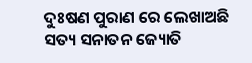ଦୁଃଷଣ ପୁରାଣ ରେ ଲେଖାଅଛି
ସତ୍ୟ ସନାତନ ଜ୍ୟୋତି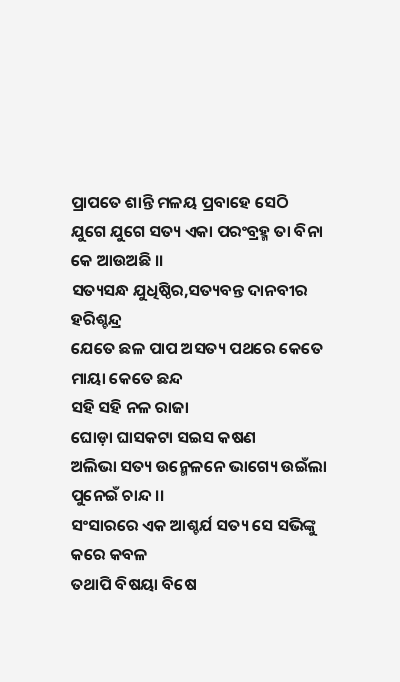ପ୍ରାପତେ ଶାନ୍ତି ମଳୟ ପ୍ରବାହେ ସେଠି
ଯୁଗେ ଯୁଗେ ସତ୍ୟ ଏକା ପରଂବ୍ରହ୍ମ ତା ବିନା କେ ଆଉଅଛି ।।
ସତ୍ୟସନ୍ଧ ଯୁଧିଷ୍ଠିର,ସତ୍ୟବନ୍ତ ଦାନବୀର ହରିଶ୍ଚନ୍ଦ୍ର
ଯେତେ ଛଳ ପାପ ଅସତ୍ୟ ପଥରେ କେତେ ମାୟା କେତେ ଛନ୍ଦ
ସହି ସହି ନଳ ରାଜା
ଘୋଡ଼ା ଘାସକଟା ସଇସ କଷଣ
ଅଲିଭା ସତ୍ୟ ଉନ୍ମେଳନେ ଭାଗ୍ୟେ ଉଇଁଲା ପୁନେଇଁ ଚାନ୍ଦ ।।
ସଂସାରରେ ଏକ ଆଶ୍ଚର୍ଯ ସତ୍ୟ ସେ ସଭିଙ୍କୁ କରେ କବଳ
ତଥାପି ବିଷୟା ବିଷେ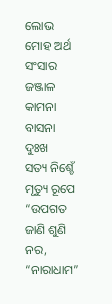ଲୋଭ ମୋହ ଅର୍ଥ ସଂସାର ଜଞ୍ଜାଳ
କାମନା ବାସନା ଦୁଃଖ
ସତ୍ୟ ନିଶ୍ଚେଁ ମୃତ୍ୟୁ ରୂପେ “ଉପଗତ
ଜାଣି ଶୁଣି ନର, “ନାରାଧାମ”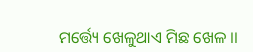ମର୍ତ୍ତ୍ୟେ ଖେଳୁଥାଏ ମିଛ ଖେଳ ।।